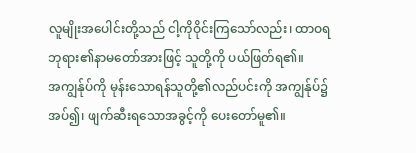လူမျိုးအပေါင်းတို့သည် ငါ့ကိုဝိုင်းကြသော်လည်း၊ ထာဝရဘုရား၏နာမတော်အားဖြင့် သူတို့ကို ပယ်ဖြတ်ရ၏။
အကျွန်ုပ်ကို မုန်းသောရန်သူတို့၏လည်ပင်းကို အကျွန်ုပ်၌အပ်၍၊ ဖျက်ဆီးရသောအခွင့်ကို ပေးတော်မူ၏။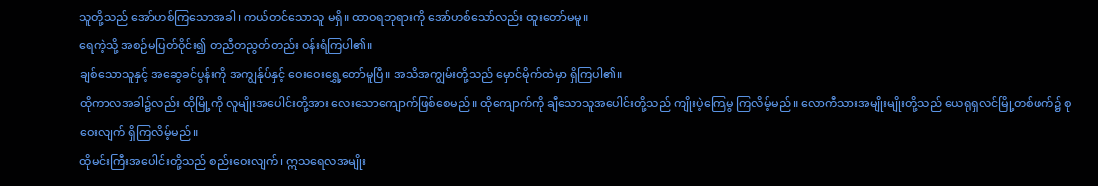သူတို့သည် အော်ဟစ်ကြသောအခါ၊ ကယ်တင်သောသူ မရှိ။ ထာဝရဘုရားကို အော်ဟစ်သော်လည်း ထူးတော်မမူ။
ရေကဲ့သို့ အစဉ်မပြတ်ဝိုင်း၍ တညီတညွတ်တည်း ဝန်းရံကြပါ၏။
ချစ်သောသူနှင့် အဆွေခင်ပွန်းကို အကျွန်ုပ်နှင့် ဝေးဝေးရွှေ့တော်မူပြီ။ အသိအကျွမ်းတို့သည် မှောင်မိုက်ထဲမှာ ရှိကြပါ၏။
ထိုကာလအခါ၌လည်း ထိုမြို့ကို လူမျိုးအပေါင်းတို့အား လေးသောကျောက်ဖြစ်စေမည်။ ထိုကျောက်ကို ချီသောသူအပေါင်းတို့သည် ကျိုးပဲ့ကြေမွ ကြလိမ့်မည်။ လောကီသားအမျိုးမျိုးတို့သည် ယေရုရှလင်မြို့တစ်ဖက်၌ စုဝေးလျက် ရှိကြလိမ့်မည်။
ထိုမင်းကြီးအပေါင်းတို့သည် စည်းဝေးလျက်၊ ဣသရေလအမျိုး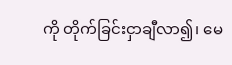ကို တိုက်ခြင်းငှာချီလာ၍၊ မေ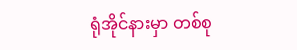ရုံအိုင်နားမှာ တစ်စု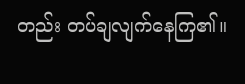တည်း တပ်ချလျက်နေကြ၏။